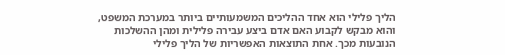הליך פלילי הוא אחד ההליכים המשמעותיים ביותר במערכת המשפט, והוא מבקש לקבוע האם אדם ביצע עבירה פלילית ומהן ההשלכות הנובעות מכך. אחת התוצאות האפשריות של הליך פלילי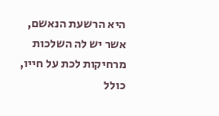היא הרשעת הנאשם, אשר יש לה השלכות מרחיקות לכת על חייו, כולל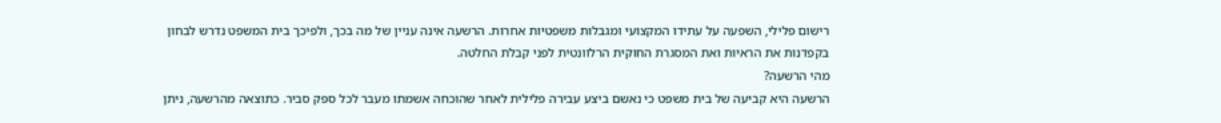רישום פלילי, השפעה על עתידו המקצועי ומגבלות משפטיות אחרות. הרשעה אינה עניין של מה בכך, ולפיכך בית המשפט נדרש לבחון בקפדנות את הראיות ואת המסגרת החוקית הרלוונטית לפני קבלת החלטה.
מהי הרשעה?
הרשעה היא קביעה של בית משפט כי נאשם ביצע עבירה פלילית לאחר שהוכחה אשמתו מעבר לכל ספק סביר. כתוצאה מהרשעה, ניתן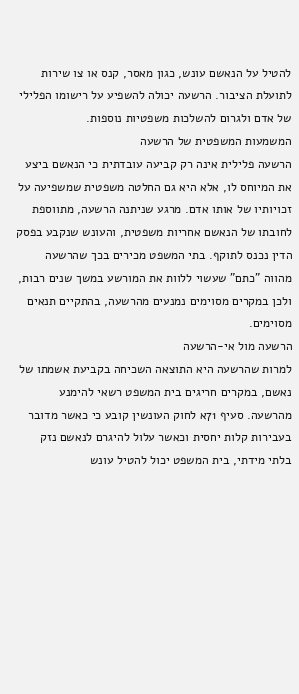להטיל על הנאשם עונש, כגון מאסר, קנס או צו שירות לתועלת הציבור. הרשעה יכולה להשפיע על רישומו הפלילי של אדם ולגרום להשלכות משפטיות נוספות.
המשמעות המשפטית של הרשעה
הרשעה פלילית אינה רק קביעה עובדתית כי הנאשם ביצע את המיוחס לו, אלא היא גם החלטה משפטית שמשפיעה על זכויותיו של אותו אדם. מרגע שניתנה הרשעה, מתווספת לחובתו של הנאשם אחריות משפטית, והעונש שנקבע בפסק הדין נכנס לתוקף. בתי המשפט מכירים בכך שהרשעה מהווה "כתם" שעשוי ללוות את המורשע במשך שנים רבות, ולכן במקרים מסוימים נמנעים מהרשעה, בהתקיים תנאים מסוימים.
הרשעה מול אי-הרשעה
למרות שהרשעה היא התוצאה השכיחה בקביעת אשמתו של נאשם, במקרים חריגים בית המשפט רשאי להימנע מהרשעה. סעיף 71א לחוק העונשין קובע כי כאשר מדובר בעבירות קלות יחסית וכאשר עלול להיגרם לנאשם נזק בלתי מידתי, בית המשפט יכול להטיל עונש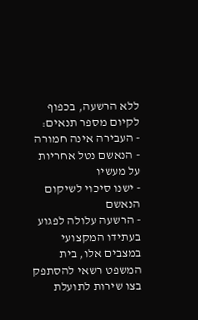ללא הרשעה, בכפוף לקיום מספר תנאים:
- העבירה אינה חמורה
- הנאשם נטל אחריות על מעשיו
- ישנו סיכוי לשיקום הנאשם
- הרשעה עלולה לפגוע בעתידו המקצועי
במצבים אלו, בית המשפט רשאי להסתפק בצו שירות לתועלת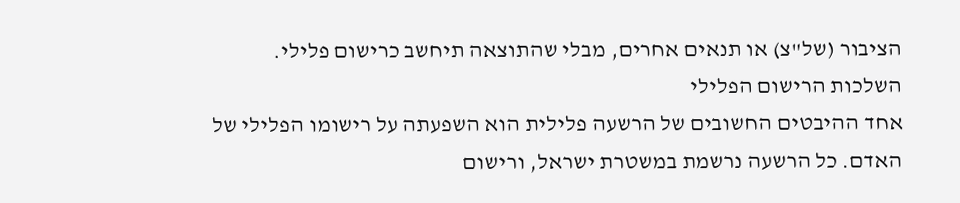הציבור (של"צ) או תנאים אחרים, מבלי שהתוצאה תיחשב כרישום פלילי.
השלכות הרישום הפלילי
אחד ההיבטים החשובים של הרשעה פלילית הוא השפעתה על רישומו הפלילי של האדם. כל הרשעה נרשמת במשטרת ישראל, ורישום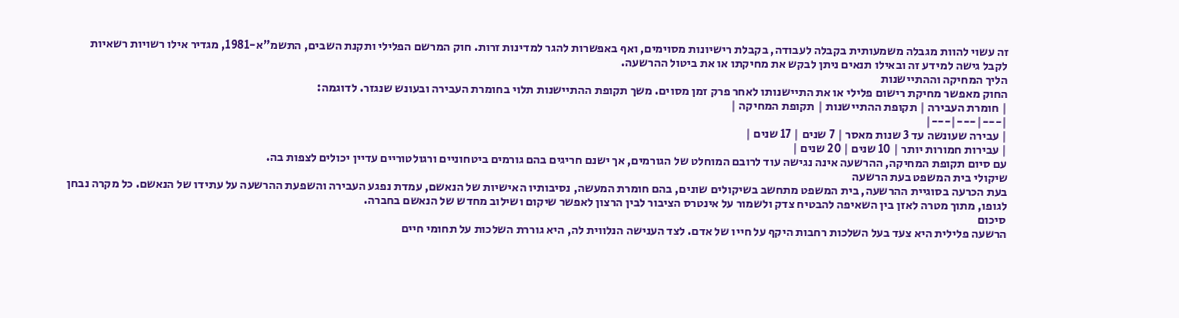זה עשוי להוות מגבלה משמעותית בקבלה לעבודה, בקבלת רישיונות מסוימים, ואף באפשרות להגר למדינות זרות. חוק המרשם הפלילי ותקנת השבים, התשמ"א-1981, מגדיר אילו רשויות רשאיות לקבל גישה למידע זה ובאילו תנאים ניתן לבקש את מחיקתו או את ביטול ההרשעה.
הליך המחיקה וההתיישנות
החוק מאפשר מחיקת רישום פלילי או את התיישנותו לאחר פרק זמן מסוים. משך תקופת ההתיישנות תלוי בחומרת העבירה ובעונש שנגזר. לדוגמה:
| חומרת העבירה | תקופת ההתיישנות | תקופת המחיקה |
|---|---|---|
| עבירה שעונשה עד 3 שנות מאסר | 7 שנים | 17 שנים |
| עבירות חמורות יותר | 10 שנים | 20 שנים |
עם סיום תקופת המחיקה, ההרשעה אינה נגישה עוד לרובם המוחלט של הגורמים, אך ישנם חריגים בהם גורמים ביטחוניים ורגולטוריים עדיין יכולים לצפות בה.
שיקולי בית המשפט בעת הרשעה
בעת הכרעה בסוגיית ההרשעה, בית המשפט מתחשב בשיקולים שונים, בהם חומרת המעשה, נסיבותיו האישיות של הנאשם, עמדת נפגע העבירה והשפעת ההרשעה על עתידו של הנאשם. כל מקרה נבחן לגופו, מתוך מטרה לאזן בין השאיפה להבטיח צדק ולשמור על אינטרס הציבור לבין הרצון לאפשר שיקום ושילוב מחדש של הנאשם בחברה.
סיכום
הרשעה פלילית היא צעד בעל השלכות רחבות היקף על חייו של אדם. לצד הענישה הנלווית לה, היא גוררת השלכות על תחומי חיים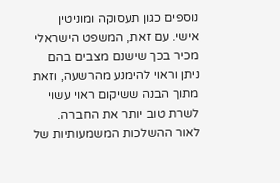נוספים כגון תעסוקה ומוניטין אישי. עם זאת, המשפט הישראלי מכיר בכך שישנם מצבים בהם ניתן וראוי להימנע מהרשעה, וזאת מתוך הבנה ששיקום ראוי עשוי לשרת טוב יותר את החברה. לאור ההשלכות המשמעותיות של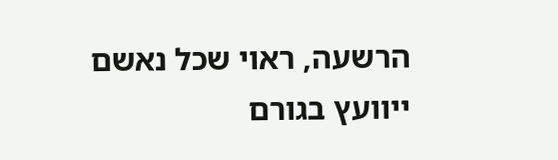הרשעה, ראוי שכל נאשם ייוועץ בגורם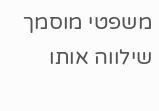משפטי מוסמך שילווה אותו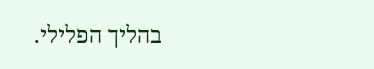בהליך הפלילי.